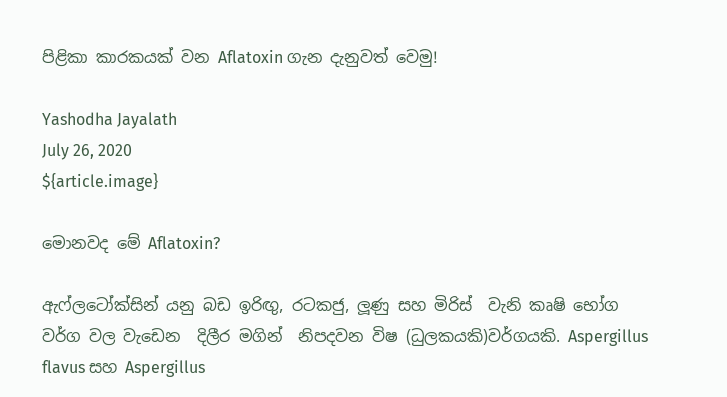පිළිකා කාරකයක් වන Aflatoxin ගැන දැනුවත් වෙමු!

Yashodha Jayalath
July 26, 2020
${article.image}

මොනවද මේ Aflatoxin?

ඇෆ්ලටෝක්සින් යනු බඩ ඉරිඟු, රටකජු, ලූණු සහ මිරිස්  වැනි කෘෂි භෝග වර්ග වල වැඩෙන  දිලීර මගින්  නිපදවන විෂ (ධුලකයකි)වර්ගයකි. Aspergillus flavus සහ Aspergillus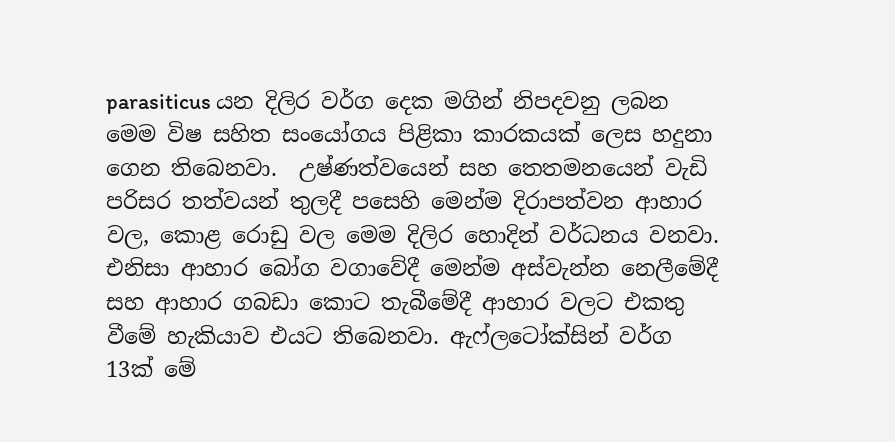parasiticus යන දිලිර වර්ග දෙක මගින් නිපදවනු ලබන මෙම විෂ සහිත සංයෝගය පිළිකා කාරකයක් ලෙස හදුනා ගෙන තිබෙනවා.  උෂ්ණත්වයෙන් සහ තෙතමනයෙන් වැඩි පරිසර තත්වයන් තුලදී පසෙහි මෙන්ම දිරාපත්වන ආහාර වල, කොළ රොඩු වල මෙම දිලිර හොදින් වර්ධනය වනවා. එනිසා ආහාර බෝග වගාවේදී මෙන්ම අස්වැන්න නෙලීමේදී සහ ආහාර ගබඩා කොට තැබීමේදී ආහාර වලට එකතු වීමේ හැකියාව එයට තිබෙනවා. ඇෆ්ලටෝක්සින් වර්ග 13ක් මේ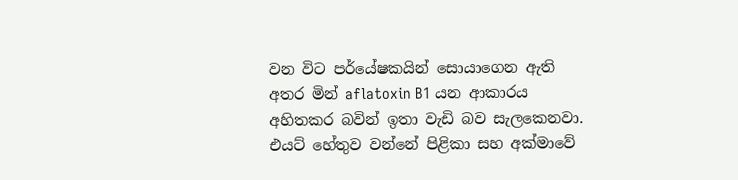වන විට පර්යේෂකයින් සොයාගෙන ඇති අතර මින් aflatoxin B1 යන ආකාරය අහිතකර බවින් ඉතා වැඩි බව සැලකෙනවා. එයට් හේතුව වන්නේ පිළිකා සහ අක්මාවේ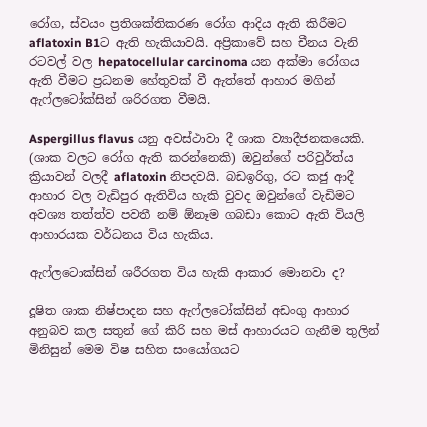රෝග, ස්වයං ප්‍රතිශක්තිකරණ රෝග ආදිය ඇති කිරීමට aflatoxin B1ට ඇති හැකියාවයි. අප්‍රිකාවේ සහ චීනය වැනි රටවල් වල hepatocellular carcinoma යන අක්මා රෝගය ඇති වීමට ප්‍රධනම හේතුවක් වී ඇත්තේ ආහාර මගින් ඇෆ්ලටෝක්සින් ශරිරගත වීමයි.

Aspergillus flavus යනු අවස්ථාවා දී ශාක ව්‍යාදීජනකයෙකි. (ශාක වලට රෝග ඇති කරන්නෙකි) ඔවුන්ගේ පරිවුර්ත්ය ක්‍රියාවන් වලදී aflatoxin නිපදවයි. බඩඉරිගු, රට කජු ආදී ආහාර වල වැඩිපුර ඇතිවිය හැකි වුවද ඔවුන්ගේ වැඩිමට අවශ්‍ය තත්ත්ව පවතී නම් ඕනෑම ගබඩා කොට ඇති වියලි ආහාරයක වර්ධනය විය හැකිය.

ඇෆ්ලටොක්සින් ශරීරගත විය හැකි ආකාර මොනවා ද?

දූෂිත ශාක නිෂ්පාදන සහ ඇෆ්ලටෝක්සින් අඩංගු ආහාර අනුබව කල සතුන් ගේ කිරි සහ මස් ආහාරයට ගැනීම තුලින් මිනිසුන් මෙම විෂ සහිත සංයෝගයට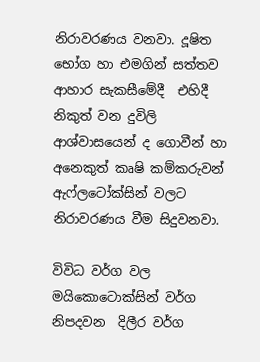නිරාවරණය වනවා. දූෂිත භෝග හා එමගින් සත්තව ආහාර සැකසීමේදී  එහිදී නිකුත් වන දුවිලි ආශ්වාසයෙන් ද ගොවීන් හා අනෙකුත් කෘෂි කම්කරුවන් ඇෆ්ලටෝක්සින් වලට නිරාවරණය වීම සිදුවනවා.

විවිධ වර්ග වල මයිකොටොක්සින් වර්ග නිපදවන  දිලීර වර්ග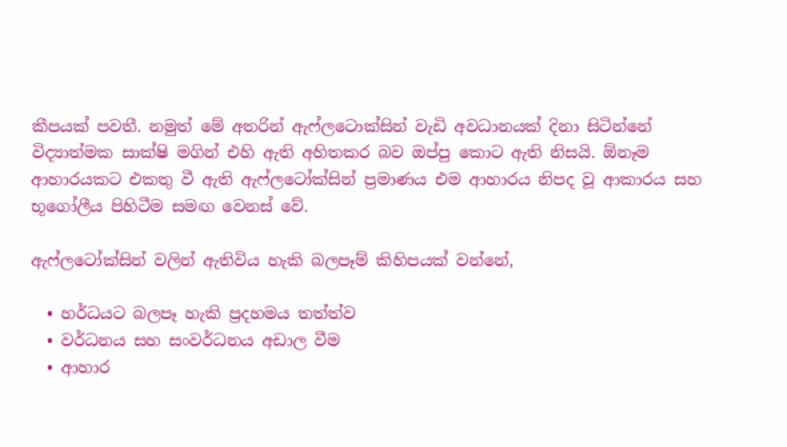කීපයක් පවතී. නමුත් මේ අතරින් ඇෆ්ලටොක්සින් වැඩි අවධානයක් දිනා සිටින්නේ විද්‍යාත්මක සාක්ෂි මගින් එහි ඇති අහිතකර බව ඔප්පු කොට ඇති නිසයි. ඕනෑම ආහාරයකට එකතු වී ඇති ඇෆ්ලටෝක්සින් ප්‍රමාණය එම ආහාරය නිපද වූ ආකාරය සහ  භූගෝලීය පිහිටීම සමඟ වෙනස් වේ.

ඇෆ්ලටෝක්සින් වලින් ඇතිවිය හැකි බලපෑම් කිහිපයක් වන්නේ,

  • හර්ධයට බලපෑ හැකි ප්‍රදහමය තත්ත්ව
  • වර්ධනය සහ සංවර්ධනය අඩාල වීම
  • ආහාර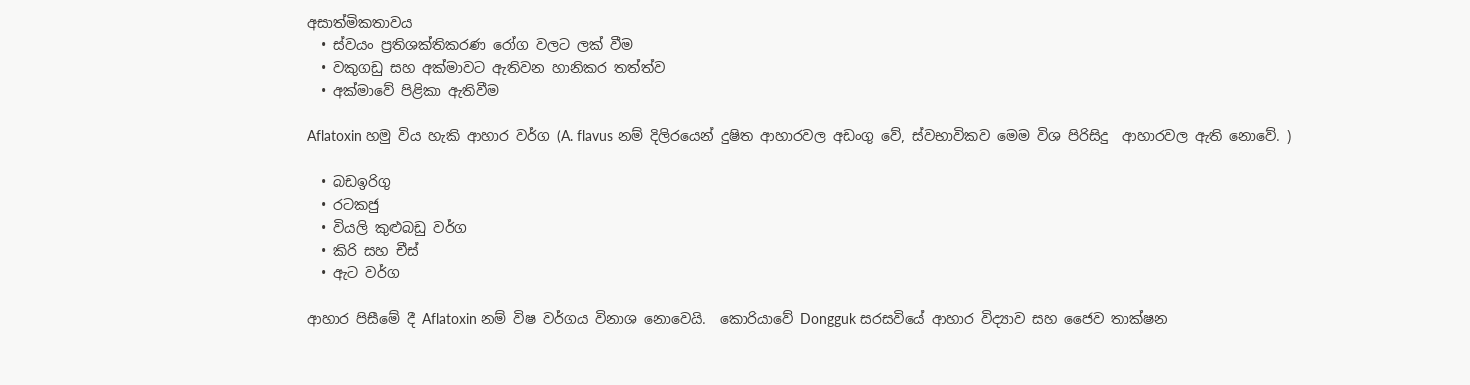අසාත්මිකතාවය
  • ස්වයං ප්‍රතිශක්තිකරණ රෝග වලට ලක් වීම
  • වකුගඩු සහ අක්මාවට ඇතිවන හානිකර තත්ත්ව
  • අක්මාවේ පිළිකා ඇතිවීම

Aflatoxin හමු විය හැකි ආහාර වර්ග (A. flavus නම් දිලිරයෙන් දුෂිත ආහාරවල අඩංගු වේ, ස්වභාවිකව මෙම විශ පිරිසිදු  ආහාරවල ඇති නොවේ. )

  • බඩඉරිගු
  • රටකජු
  • වියලි කුළුබඩු වර්ග
  • කිරි සහ චීස්
  • ඇට වර්ග

ආහාර පිසීමේ දී Aflatoxin නම් විෂ වර්ගය විනාශ නොවෙයි.  කොරියාවේ Dongguk සරසවියේ ආහාර විද්‍යාව සහ ජෛව තාක්ෂන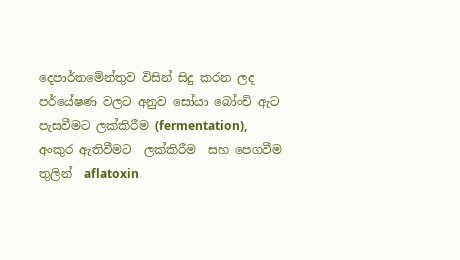දෙපාර්තමේන්තුව විසින් සිදු කරන ලද පර්යේෂණ වලට අනුව සෝයා බෝංචි ඇට පැසවීමට ලක්කිරීම (fermentation), අංකුර ඇතිවීමට  ලක්කිරීම  සහ පෙගවීම තුලින්  aflatoxin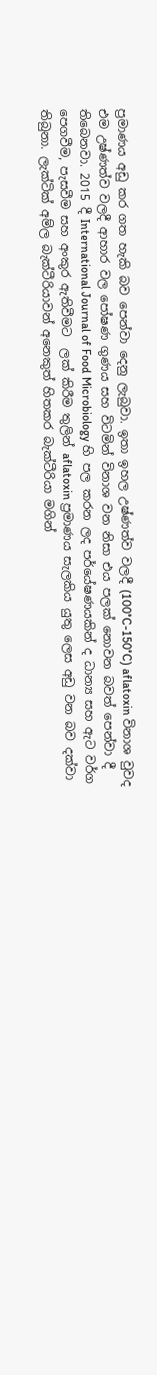ප්‍රමාණය අඩු කර ගත හැකි බව පෙන්වා දෙනු ලැබුවා. ඉතා ඉහල උෂ්ණත්ව වලදී (100°C-150°C) aflatoxin විනාශ වුවද එම උෂ්ණත්ව වලදී ආහාර වල පෝෂණ ගුණය සහ විටමින් විනාශ වන නිසා එය පලක් නොවන බවත් පෙන්වා දී තිබෙනවා. 2015 දී International Journal of Food Microbiology හි පල කරන ලද පර්යේෂණයකින් ද ධාන්‍ය සහ ඇට වර්ග පෙගවීම, පැසවීම සහ අංකුර ඇතිවීමට  ලක් කිරීම තුලින් aflatoxin ප්‍රමාණය සැලකිය යුතු ලෙස අඩු වන බව දක්වා තිබුනා. ලැක්ටික් අම්ල බැක්ටීරියාවන් අනෙකුත් හිතකර බැක්ටීරියා මගින්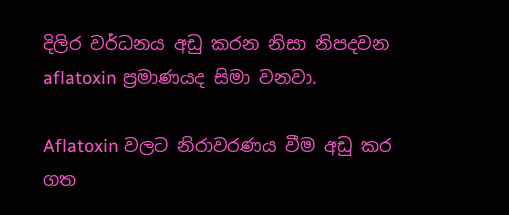දිලිර වර්ධනය අඩු කරන නිසා නිපදවන aflatoxin ප්‍රමාණයද සිමා වනවා.

Aflatoxin වලට නිරාවරණය වීම අඩු කර ගත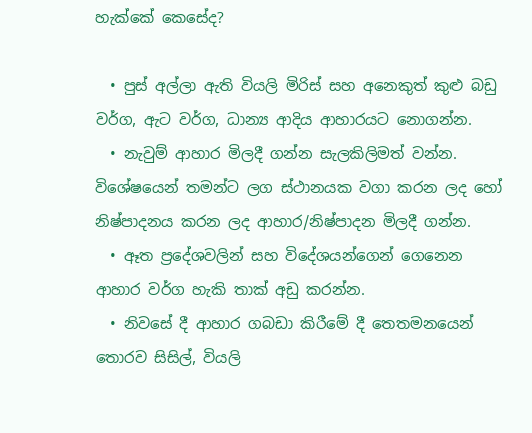හැක්කේ කෙසේද?

  • පුස් අල්ලා ඇති වියලි මිරිස් සහ අනෙකුත් කුළු බඩු වර්ග, ඇට වර්ග, ධාන්‍ය ආදිය ආහාරයට නොගන්න.
  • නැවුම් ආහාර මිලදී ගන්න සැලකිලිමත් වන්න. විශේෂයෙන් තමන්ට ලග ස්ථානයක වගා කරන ලද හෝ නිෂ්පාදනය කරන ලද ආහාර/නිෂ්පාදන මිලදී ගන්න.
  • ඈත ප්‍රදේශවලින් සහ විදේශයන්ගෙන් ගෙනෙන ආහාර වර්ග හැකි තාක් අඩු කරන්න.
  • නිවසේ දී ආහාර ගබඩා කිරීමේ දී තෙතමනයෙන් තොරව සිසිල්, වියලි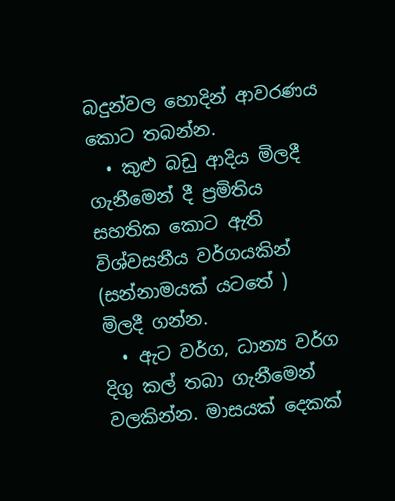බදුන්වල හොදින් ආවරණය කොට තබන්න.
  • කුළු බඩු ආදිය මිලදී ගැනීමෙන් දී ප්‍රමිතිය සහතික කොට ඇති විශ්වසනීය වර්ගයකින් (සන්නාමයක් යටතේ ) මිලදී ගන්න.
  • ඇට වර්ග, ධාන්‍ය වර්ග දිගු කල් තබා ගැනීමෙන් වලකින්න. මාසයක් දෙකක්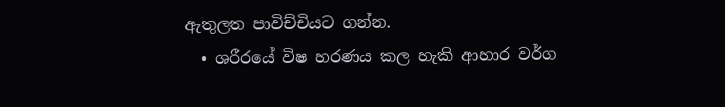ඇතුලත පාවිච්චියට ගන්න.
  • ශරීරයේ විෂ හරණය කල හැකි ආහාර වර්ග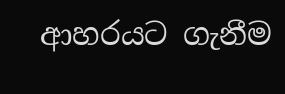ආහරයට ගැනීම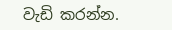වැඩි කරන්න.